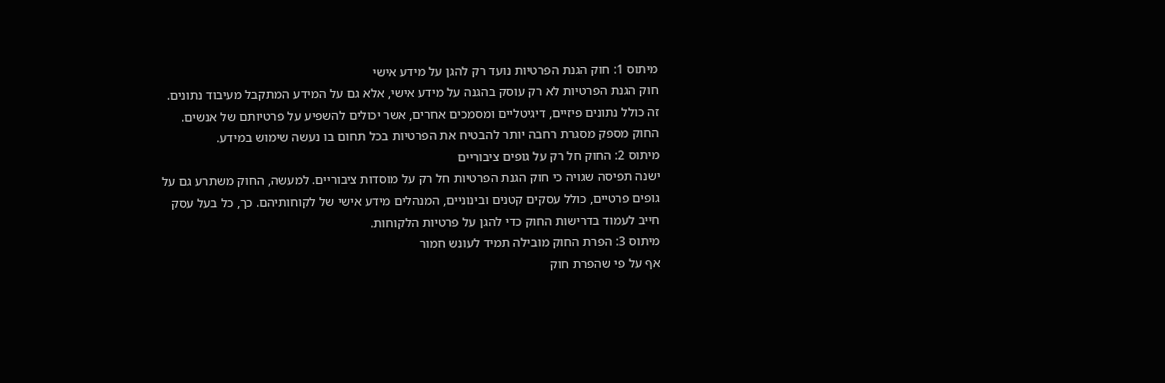מיתוס 1: חוק הגנת הפרטיות נועד רק להגן על מידע אישי
חוק הגנת הפרטיות לא רק עוסק בהגנה על מידע אישי, אלא גם על המידע המתקבל מעיבוד נתונים. זה כולל נתונים פיזיים, דיגיטליים ומסמכים אחרים, אשר יכולים להשפיע על פרטיותם של אנשים. החוק מספק מסגרת רחבה יותר להבטיח את הפרטיות בכל תחום בו נעשה שימוש במידע.
מיתוס 2: החוק חל רק על גופים ציבוריים
ישנה תפיסה שגויה כי חוק הגנת הפרטיות חל רק על מוסדות ציבוריים. למעשה, החוק משתרע גם על גופים פרטיים, כולל עסקים קטנים ובינוניים, המנהלים מידע אישי של לקוחותיהם. כך, כל בעל עסק חייב לעמוד בדרישות החוק כדי להגן על פרטיות הלקוחות.
מיתוס 3: הפרת החוק מובילה תמיד לעונש חמור
אף על פי שהפרת חוק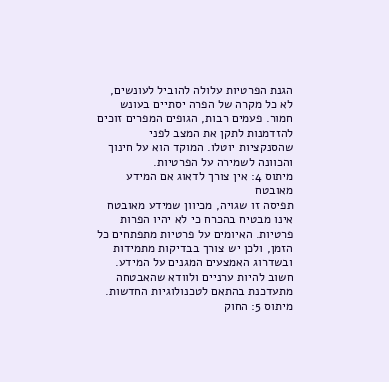הגנת הפרטיות עלולה להוביל לעונשים, לא כל מקרה של הפרה יסתיים בעונש חמור. פעמים רבות, הגופים המפרים זוכים להזדמנות לתקן את המצב לפני שהסנקציות יוטלו. המוקד הוא על חינוך והכוונה לשמירה על הפרטיות.
מיתוס 4: אין צורך לדאוג אם המידע מאובטח
תפיסה זו שגויה, מכיוון שמידע מאובטח אינו מבטיח בהכרח כי לא יהיו הפרות פרטיות. האיומים על פרטיות מתפתחים כל הזמן, ולכן יש צורך בבדיקות מתמידות ובשדרוג האמצעים המגנים על המידע. חשוב להיות ערניים ולוודא שהאבטחה מתעדכנת בהתאם לטכנולוגיות החדשות.
מיתוס 5: החוק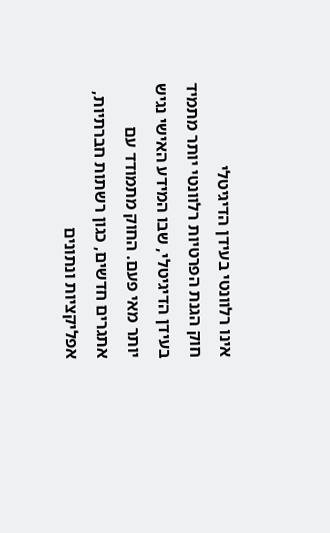אינו רלוונטי בעידן הדיגיטלי
חוק הגנת הפרטיות רלוונטי יותר מתמיד בעידן הדיגיטלי, שבו המידע האישי נגיש יותר מאי פעם. החוק מתמודד עם אתגרים חדשים, כגון רשתות חברתיות, אפליקציות ונתונים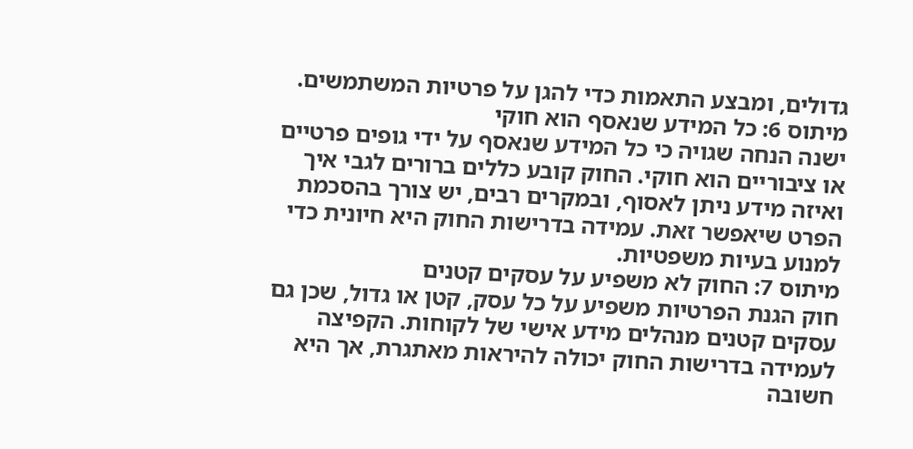גדולים, ומבצע התאמות כדי להגן על פרטיות המשתמשים.
מיתוס 6: כל המידע שנאסף הוא חוקי
ישנה הנחה שגויה כי כל המידע שנאסף על ידי גופים פרטיים או ציבוריים הוא חוקי. החוק קובע כללים ברורים לגבי איך ואיזה מידע ניתן לאסוף, ובמקרים רבים, יש צורך בהסכמת הפרט שיאפשר זאת. עמידה בדרישות החוק היא חיונית כדי למנוע בעיות משפטיות.
מיתוס 7: החוק לא משפיע על עסקים קטנים
חוק הגנת הפרטיות משפיע על כל עסק, קטן או גדול, שכן גם עסקים קטנים מנהלים מידע אישי של לקוחות. הקפיצה לעמידה בדרישות החוק יכולה להיראות מאתגרת, אך היא חשובה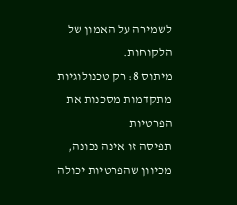לשמירה על האמון של הלקוחות.
מיתוס 8: רק טכנולוגיות מתקדמות מסכנות את הפרטיות
תפיסה זו אינה נכונה, מכיוון שהפרטיות יכולה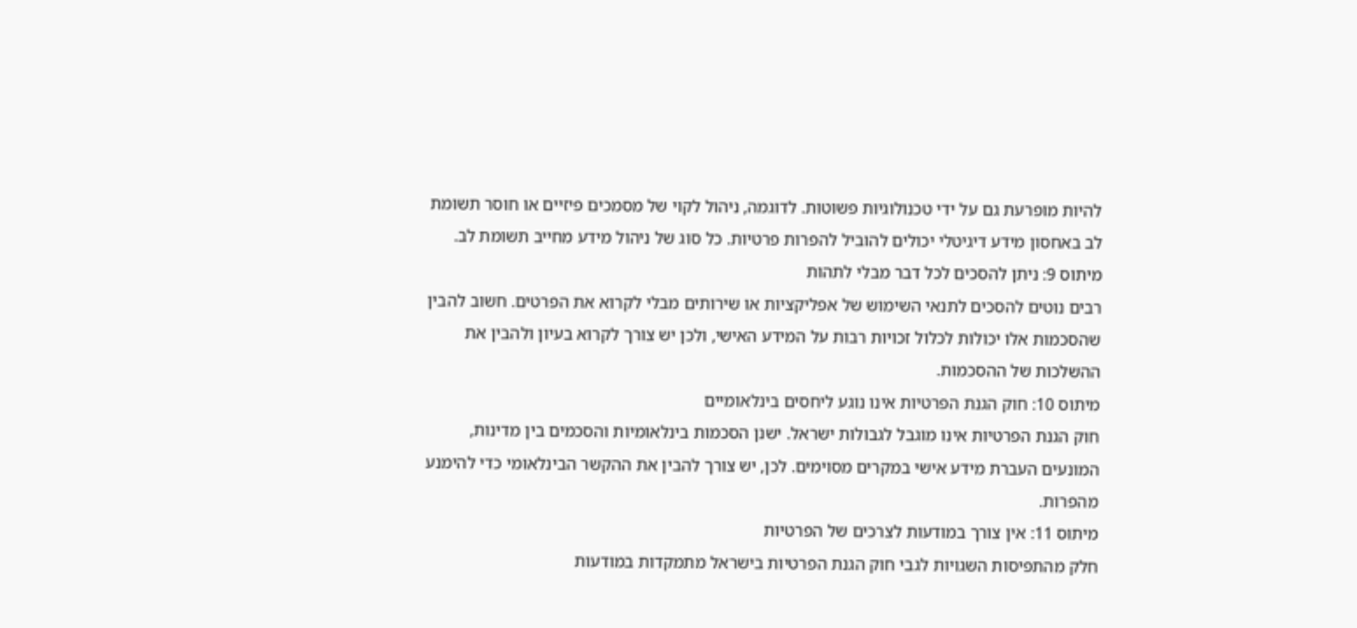להיות מופרעת גם על ידי טכנולוגיות פשוטות. לדוגמה, ניהול לקוי של מסמכים פיזיים או חוסר תשומת לב באחסון מידע דיגיטלי יכולים להוביל להפרות פרטיות. כל סוג של ניהול מידע מחייב תשומת לב.
מיתוס 9: ניתן להסכים לכל דבר מבלי לתהות
רבים נוטים להסכים לתנאי השימוש של אפליקציות או שירותים מבלי לקרוא את הפרטים. חשוב להבין שהסכמות אלו יכולות לכלול זכויות רבות על המידע האישי, ולכן יש צורך לקרוא בעיון ולהבין את ההשלכות של ההסכמות.
מיתוס 10: חוק הגנת הפרטיות אינו נוגע ליחסים בינלאומיים
חוק הגנת הפרטיות אינו מוגבל לגבולות ישראל. ישנן הסכמות בינלאומיות והסכמים בין מדינות, המונעים העברת מידע אישי במקרים מסוימים. לכן, יש צורך להבין את ההקשר הבינלאומי כדי להימנע מהפרות.
מיתוס 11: אין צורך במודעות לצרכים של הפרטיות
חלק מהתפיסות השגויות לגבי חוק הגנת הפרטיות בישראל מתמקדות במודעות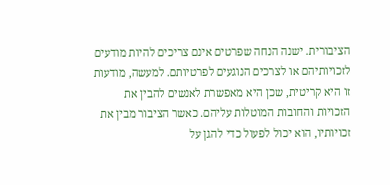הציבורית. ישנה הנחה שפרטים אינם צריכים להיות מודעים לזכויותיהם או לצרכים הנוגעים לפרטיותם. למעשה, מודעות זו היא קריטית, שכן היא מאפשרת לאנשים להבין את הזכויות והחובות המוטלות עליהם. כאשר הציבור מבין את זכויותיו, הוא יכול לפעול כדי להגן על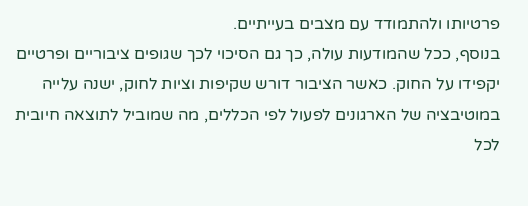פרטיותו ולהתמודד עם מצבים בעייתיים.
בנוסף, ככל שהמודעות עולה, כך גם הסיכוי לכך שגופים ציבוריים ופרטיים יקפידו על החוק. כאשר הציבור דורש שקיפות וציות לחוק, ישנה עלייה במוטיבציה של הארגונים לפעול לפי הכללים, מה שמוביל לתוצאה חיובית לכל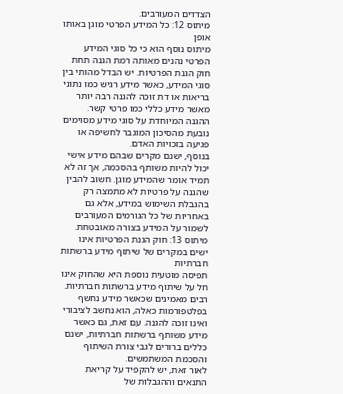הצדדים המעורבים.
מיתוס 12: כל המידע הפרטי מוגן באותו אופן
מיתוס נוסף הוא כי כל סוגי המידע הפרטי נהנים מאותה רמת הגנה תחת חוק הגנת הפרטיות. יש הבדל מהותי בין סוגי המידע, כאשר מידע רגיש כמו נתוני בריאות או דת זוכה להגנה רבה יותר מאשר מידע כללי כמו פרטי קשר. ההגנה המיוחדת על סוגי מידע מסוימים נובעת מהסיכון המוגבר לחשיפה או פגיעה בזכויות האדם.
בנוסף, ישנם מקרים שבהם מידע אישי יכול להיות משותף בהסכמה, אך זה לא תמיד אומר שהמידע מוגן. חשוב להבין שהגנה על פרטיות לא מתמצה רק בהגבלת השימוש במידע, אלא גם באחריות של כל הגורמים המעורבים לשמור על המידע בצורה מאובטחת.
מיתוס 13: חוק הגנת הפרטיות אינו ישים במקרים של שיתוף מידע ברשתות חברתיות
תפיסה מוטעית נוספת היא שהחוק אינו חל על שיתוף מידע ברשתות חברתיות. רבים מאמינים שכאשר מידע נחשף בפלטפורמות כאלה, הוא נחשב לציבורי ואינו זוכה להגנה. עם זאת, גם כאשר מידע משותף ברשתות חברתיות, ישנם כללים ברורים לגבי צורת השיתוף והסכמת המשתמשים.
לאור זאת, יש להקפיד על קריאת התנאים וההגבלות של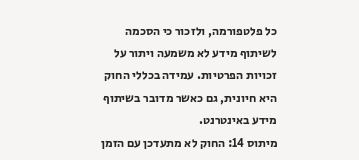כל פלטפורמה, ולזכור כי הסכמה לשיתוף מידע לא משמעה ויתור על זכויות הפרטיות. עמידה בכללי החוק היא חיונית, גם כאשר מדובר בשיתוף מידע באינטרנט.
מיתוס 14: החוק לא מתעדכן עם הזמן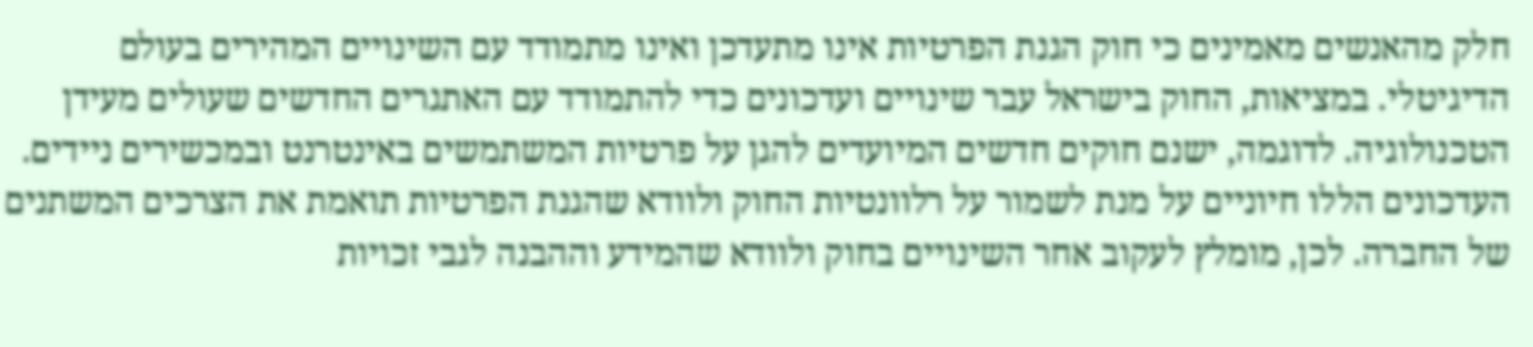חלק מהאנשים מאמינים כי חוק הגנת הפרטיות אינו מתעדכן ואינו מתמודד עם השינויים המהירים בעולם הדיגיטלי. במציאות, החוק בישראל עבר שינויים ועדכונים כדי להתמודד עם האתגרים החדשים שעולים מעידן הטכנולוגיה. לדוגמה, ישנם חוקים חדשים המיועדים להגן על פרטיות המשתמשים באינטרנט ובמכשירים ניידים.
העדכונים הללו חיוניים על מנת לשמור על רלוונטיות החוק ולוודא שהגנת הפרטיות תואמת את הצרכים המשתנים של החברה. לכן, מומלץ לעקוב אחר השינויים בחוק ולוודא שהמידע וההבנה לגבי זכויות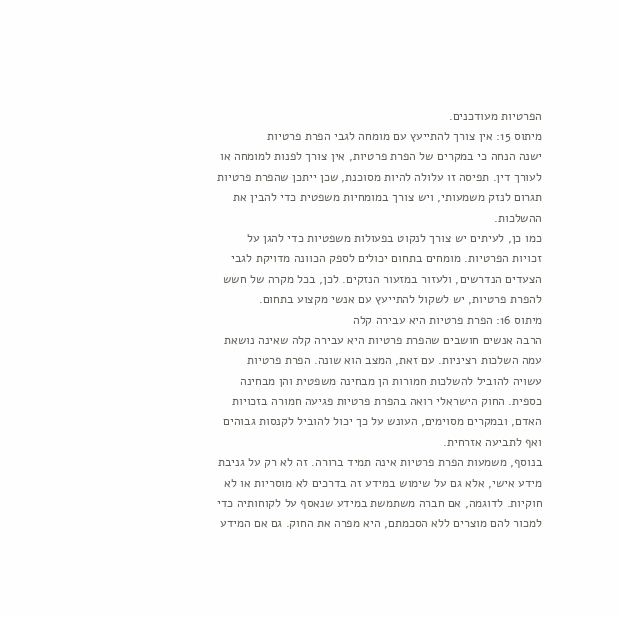הפרטיות מעודכנים.
מיתוס 15: אין צורך להתייעץ עם מומחה לגבי הפרת פרטיות
ישנה הנחה כי במקרים של הפרת פרטיות, אין צורך לפנות למומחה או לעורך דין. תפיסה זו עלולה להיות מסוכנת, שכן ייתכן שהפרת פרטיות תגרום לנזק משמעותי, ויש צורך במומחיות משפטית כדי להבין את ההשלכות.
כמו כן, לעיתים יש צורך לנקוט בפעולות משפטיות כדי להגן על זכויות הפרטיות. מומחים בתחום יכולים לספק הכוונה מדויקת לגבי הצעדים הנדרשים, ולעזור במזעור הנזקים. לכן, בכל מקרה של חשש להפרת פרטיות, יש לשקול להתייעץ עם אנשי מקצוע בתחום.
מיתוס 16: הפרת פרטיות היא עבירה קלה
הרבה אנשים חושבים שהפרת פרטיות היא עבירה קלה שאינה נושאת עמה השלכות רציניות. עם זאת, המצב הוא שונה. הפרת פרטיות עשויה להוביל להשלכות חמורות הן מבחינה משפטית והן מבחינה כספית. החוק הישראלי רואה בהפרת פרטיות פגיעה חמורה בזכויות האדם, ובמקרים מסוימים, העונש על כך יכול להוביל לקנסות גבוהים ואף לתביעה אזרחית.
בנוסף, משמעות הפרת פרטיות אינה תמיד ברורה. זה לא רק על גניבת מידע אישי, אלא גם על שימוש במידע זה בדרכים לא מוסריות או לא חוקיות. לדוגמה, אם חברה משתמשת במידע שנאסף על לקוחותיה כדי למכור להם מוצרים ללא הסכמתם, היא מפרה את החוק. גם אם המידע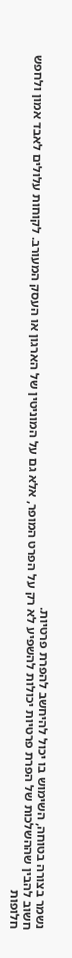נשמר בצורה בטוחה, השימוש בו יכול להיחשב להפרת פרטיות.
חשוב להבין שההשלכות של הפרת פרטיות יכולות להשפיע לא רק על הפרט המופר, אלא גם על המוניטין של הארגון או העסק המעורב. לקוחות עלולים לאבד אמון ולחפש חלופות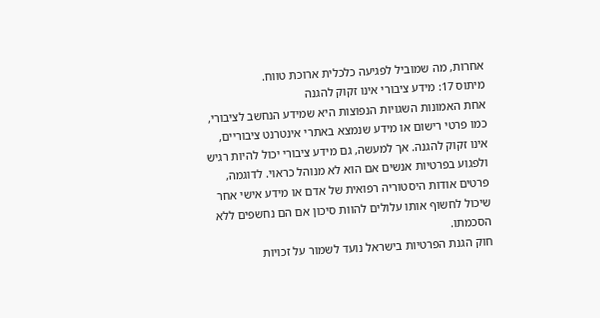אחרות, מה שמוביל לפגיעה כלכלית ארוכת טווח.
מיתוס 17: מידע ציבורי אינו זקוק להגנה
אחת האמונות השגויות הנפוצות היא שמידע הנחשב לציבורי, כמו פרטי רישום או מידע שנמצא באתרי אינטרנט ציבוריים, אינו זקוק להגנה. אך למעשה, גם מידע ציבורי יכול להיות רגיש ולפגוע בפרטיות אנשים אם הוא לא מנוהל כראוי. לדוגמה, פרטים אודות היסטוריה רפואית של אדם או מידע אישי אחר שיכול לחשוף אותו עלולים להוות סיכון אם הם נחשפים ללא הסכמתו.
חוק הגנת הפרטיות בישראל נועד לשמור על זכויות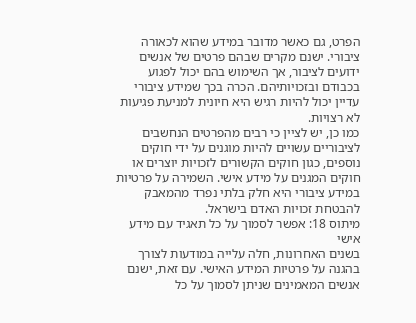הפרט, גם כאשר מדובר במידע שהוא לכאורה ציבורי. ישנם מקרים שבהם פרטים של אנשים ידועים לציבור, אך השימוש בהם יכול לפגוע בכבודם ובזכויותיהם. הכרה בכך שמידע ציבורי עדיין יכול להיות רגיש היא חיונית למניעת פגיעות לא רצויות.
כמו כן, יש לציין כי רבים מהפרטים הנחשבים לציבוריים עשויים להיות מוגנים על ידי חוקים נוספים, כגון חוקים הקשורים לזכויות יוצרים או חוקים המגנים על מידע אישי. השמירה על פרטיות במידע ציבורי היא חלק בלתי נפרד מהמאבק להבטחת זכויות האדם בישראל.
מיתוס 18: אפשר לסמוך על כל תאגיד עם מידע אישי
בשנים האחרונות, חלה עלייה במודעות לצורך בהגנה על פרטיות המידע האישי. עם זאת, ישנם אנשים המאמינים שניתן לסמוך על כל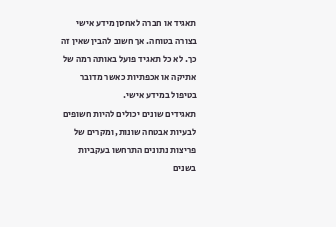תאגיד או חברה לאחסן מידע אישי בצורה בטוחה. אך חשוב להבין שאין זה כך. לא כל תאגיד פועל באותה רמה של אתיקה או אכפתיות כאשר מדובר בטיפול במידע אישי.
תאגידים שונים יכולים להיות חשופים לבעיות אבטחה שונות, ומקרים של פריצות נתונים התרחשו בעקביות בשנים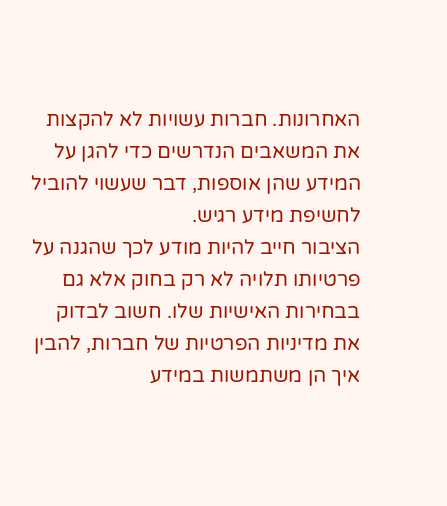האחרונות. חברות עשויות לא להקצות את המשאבים הנדרשים כדי להגן על המידע שהן אוספות, דבר שעשוי להוביל לחשיפת מידע רגיש.
הציבור חייב להיות מודע לכך שהגנה על פרטיותו תלויה לא רק בחוק אלא גם בבחירות האישיות שלו. חשוב לבדוק את מדיניות הפרטיות של חברות, להבין איך הן משתמשות במידע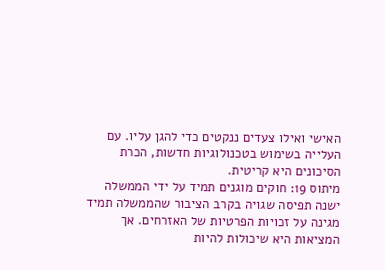האישי ואילו צעדים ננקטים כדי להגן עליו. עם העלייה בשימוש בטכנולוגיות חדשות, הכרת הסיכונים היא קריטית.
מיתוס 19: חוקים מוגנים תמיד על ידי הממשלה
ישנה תפיסה שגויה בקרב הציבור שהממשלה תמיד מגינה על זכויות הפרטיות של האזרחים. אך המציאות היא שיכולות להיות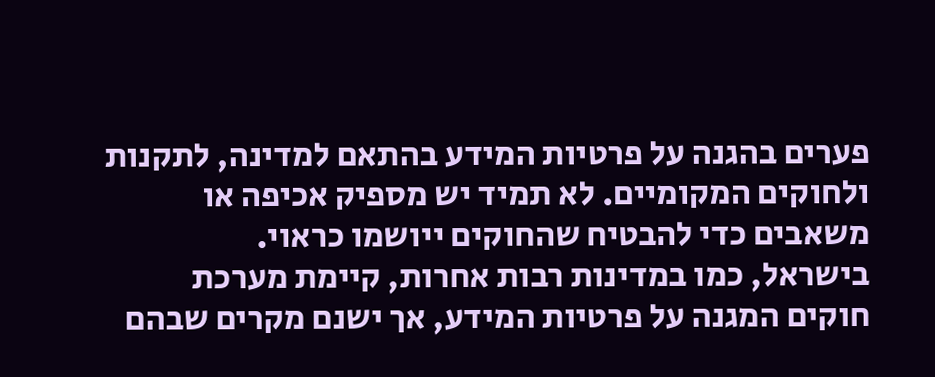פערים בהגנה על פרטיות המידע בהתאם למדינה, לתקנות ולחוקים המקומיים. לא תמיד יש מספיק אכיפה או משאבים כדי להבטיח שהחוקים ייושמו כראוי.
בישראל, כמו במדינות רבות אחרות, קיימת מערכת חוקים המגנה על פרטיות המידע, אך ישנם מקרים שבהם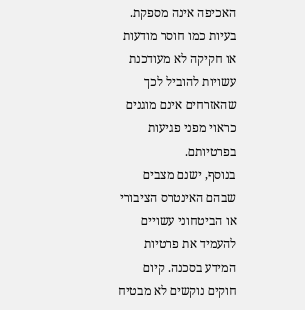האכיפה אינה מספקת. בעיות כמו חוסר מודעות או חקיקה לא מעודכנת עשויות להוביל לכך שהאזרחים אינם מוגנים כראוי מפני פגיעות בפרטיותם.
בנוסף, ישנם מצבים שבהם האינטרס הציבורי או הביטחוני עשויים להעמיד את פרטיות המידע בסכנה. קיום חוקים נוקשים לא מבטיח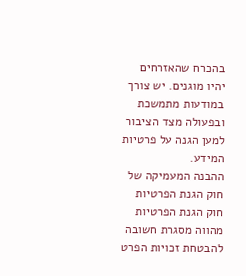בהכרח שהאזרחים יהיו מוגנים. יש צורך במודעות מתמשכת ובפעולה מצד הציבור למען הגנה על פרטיות המידע.
ההבנה המעמיקה של חוק הגנת הפרטיות
חוק הגנת הפרטיות מהווה מסגרת חשובה להבטחת זכויות הפרט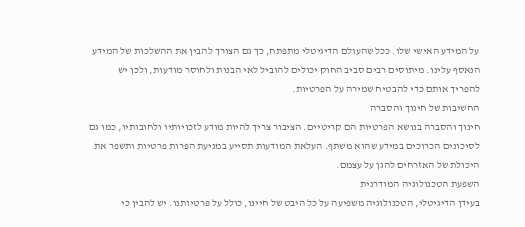על המידע האישי שלו. ככל שהעולם הדיגיטלי מתפתח, כך גם הצורך להבין את ההשלכות של המידע הנאסף עלינו. מיתוסים רבים סביב החוק יכולים להוביל לאי הבנות ולחוסר מודעות, ולכן יש להפריך אותם כדי להבטיח שמירה על הפרטיות.
החשיבות של חינוך והסברה
חינוך והסברה בנושא הפרטיות הם קריטיים. הציבור צריך להיות מודע לזכויותיו ולחובותיו, כמו גם לסיכונים הכרוכים במידע שהוא משתף. העלאת המודעות תסייע במניעת הפרות פרטיות ותשפר את היכולת של האזרחים להגן על עצמם.
השפעת הטכנולוגיה המודרנית
בעידן הדיגיטלי, הטכנולוגיה משפיעה על כל היבט של חיינו, כולל על פרטיותנו. יש להבין כי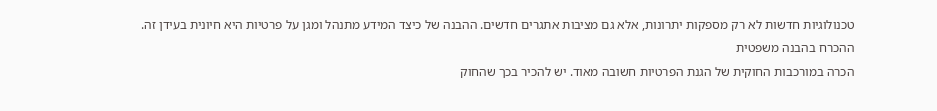טכנולוגיות חדשות לא רק מספקות יתרונות, אלא גם מציבות אתגרים חדשים. ההבנה של כיצד המידע מתנהל ומגן על פרטיות היא חיונית בעידן זה.
ההכרח בהבנה משפטית
הכרה במורכבות החוקית של הגנת הפרטיות חשובה מאוד. יש להכיר בכך שהחוק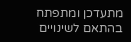מתעדכן ומתפתח בהתאם לשינויים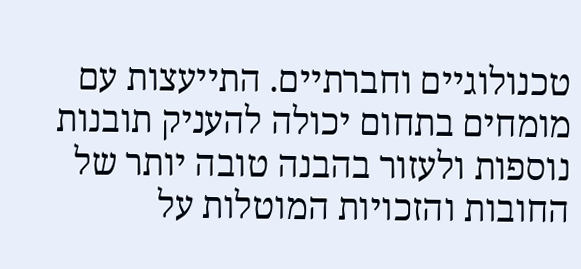טכנולוגיים וחברתיים. התייעצות עם מומחים בתחום יכולה להעניק תובנות נוספות ולעזור בהבנה טובה יותר של החובות והזכויות המוטלות על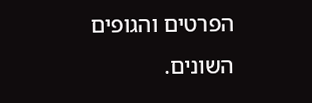הפרטים והגופים השונים.